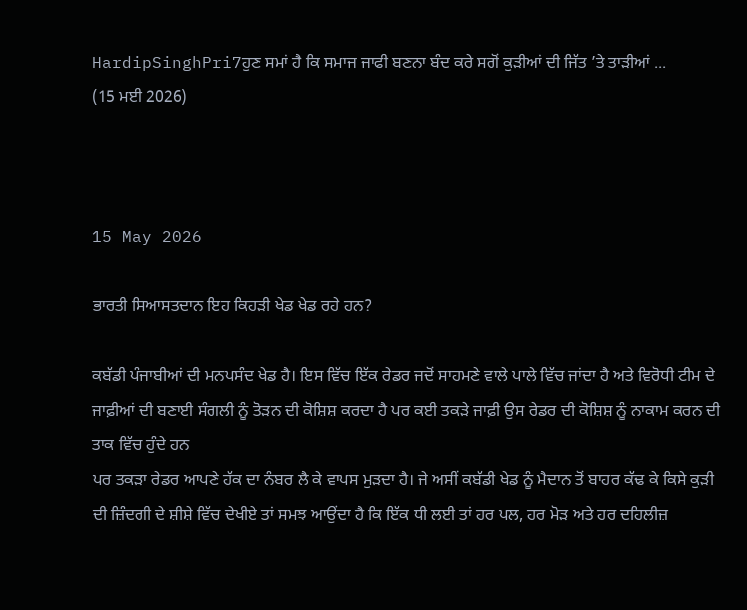HardipSinghPri7ਹੁਣ ਸਮਾਂ ਹੈ ਕਿ ਸਮਾਜ ਜਾਫੀ ਬਣਨਾ ਬੰਦ ਕਰੇ ਸਗੋਂ ਕੁੜੀਆਂ ਦੀ ਜਿੱਤ ’ਤੇ ਤਾੜੀਆਂ ...
(15 ਮਈ 2026)



15 May 2026

ਭਾਰਤੀ ਸਿਆਸਤਦਾਨ ਇਹ ਕਿਹੜੀ ਖੇਡ ਖੇਡ ਰਹੇ ਹਨ?

ਕਬੱਡੀ ਪੰਜਾਬੀਆਂ ਦੀ ਮਨਪਸੰਦ ਖੇਡ ਹੈ। ਇਸ ਵਿੱਚ ਇੱਕ ਰੇਡਰ ਜਦੋਂ ਸਾਹਮਣੇ ਵਾਲੇ ਪਾਲੇ ਵਿੱਚ ਜਾਂਦਾ ਹੈ ਅਤੇ ਵਿਰੋਧੀ ਟੀਮ ਦੇ ਜਾਫ਼ੀਆਂ ਦੀ ਬਣਾਈ ਸੰਗਲੀ ਨੂੰ ਤੋੜਨ ਦੀ ਕੋਸ਼ਿਸ਼ ਕਰਦਾ ਹੈ ਪਰ ਕਈ ਤਕੜੇ ਜਾਫ਼ੀ ਉਸ ਰੇਡਰ ਦੀ ਕੋਸ਼ਿਸ਼ ਨੂੰ ਨਾਕਾਮ ਕਰਨ ਦੀ ਤਾਕ ਵਿੱਚ ਹੁੰਦੇ ਹਨ
ਪਰ ਤਕੜਾ ਰੇਡਰ ਆਪਣੇ ਹੱਕ ਦਾ ਨੰਬਰ ਲੈ ਕੇ ਵਾਪਸ ਮੁੜਦਾ ਹੈ। ਜੇ ਅਸੀਂ ਕਬੱਡੀ ਖੇਡ ਨੂੰ ਮੈਦਾਨ ਤੋਂ ਬਾਹਰ ਕੱਢ ਕੇ ਕਿਸੇ ਕੁੜੀ ਦੀ ਜ਼ਿੰਦਗੀ ਦੇ ਸ਼ੀਸ਼ੇ ਵਿੱਚ ਦੇਖੀਏ ਤਾਂ ਸਮਝ ਆਉਂਦਾ ਹੈ ਕਿ ਇੱਕ ਧੀ ਲਈ ਤਾਂ ਹਰ ਪਲ, ਹਰ ਮੋੜ ਅਤੇ ਹਰ ਦਹਿਲੀਜ਼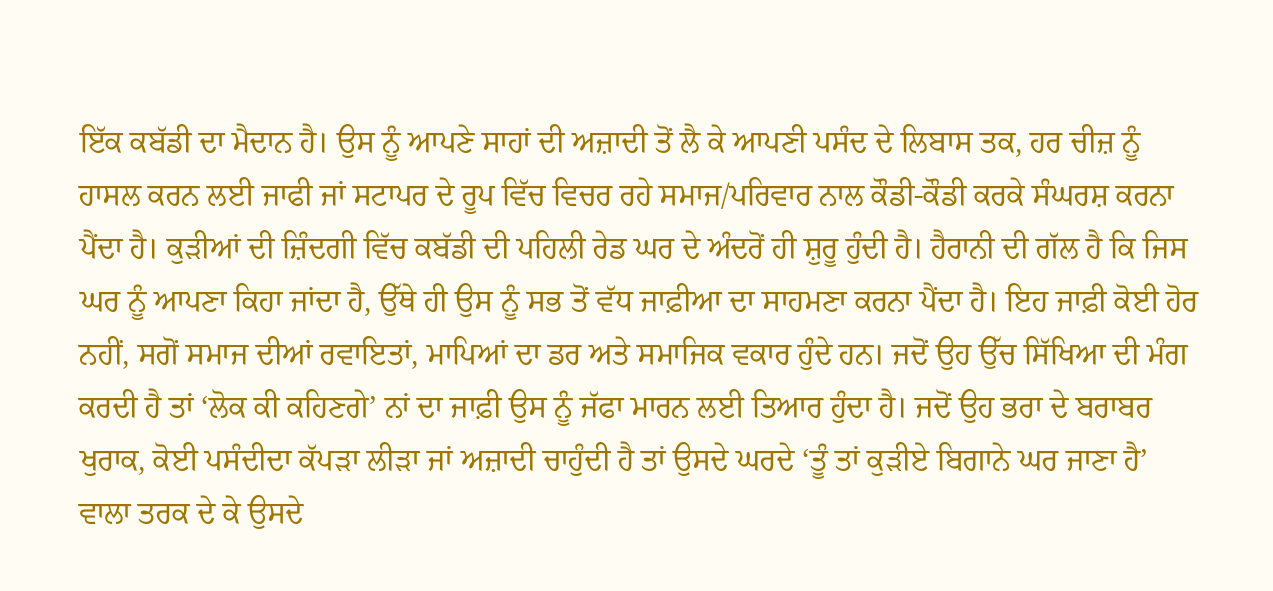ਇੱਕ ਕਬੱਡੀ ਦਾ ਮੈਦਾਨ ਹੈ। ਉਸ ਨੂੰ ਆਪਣੇ ਸਾਹਾਂ ਦੀ ਅਜ਼ਾਦੀ ਤੋਂ ਲੈ ਕੇ ਆਪਣੀ ਪਸੰਦ ਦੇ ਲਿਬਾਸ ਤਕ, ਹਰ ਚੀਜ਼ ਨੂੰ ਹਾਸਲ ਕਰਨ ਲਈ ਜਾਫੀ ਜਾਂ ਸਟਾਪਰ ਦੇ ਰੂਪ ਵਿੱਚ ਵਿਚਰ ਰਹੇ ਸਮਾਜ/ਪਰਿਵਾਰ ਨਾਲ ਕੌਡੀ-ਕੌਡੀ ਕਰਕੇ ਸੰਘਰਸ਼ ਕਰਨਾ ਪੈਂਦਾ ਹੈ। ਕੁੜੀਆਂ ਦੀ ਜ਼ਿੰਦਗੀ ਵਿੱਚ ਕਬੱਡੀ ਦੀ ਪਹਿਲੀ ਰੇਡ ਘਰ ਦੇ ਅੰਦਰੋਂ ਹੀ ਸ਼ੁਰੂ ਹੁੰਦੀ ਹੈ। ਹੈਰਾਨੀ ਦੀ ਗੱਲ ਹੈ ਕਿ ਜਿਸ ਘਰ ਨੂੰ ਆਪਣਾ ਕਿਹਾ ਜਾਂਦਾ ਹੈ, ਉੱਥੇ ਹੀ ਉਸ ਨੂੰ ਸਭ ਤੋਂ ਵੱਧ ਜਾਫ਼ੀਆ ਦਾ ਸਾਹਮਣਾ ਕਰਨਾ ਪੈਂਦਾ ਹੈ। ਇਹ ਜਾਫ਼ੀ ਕੋਈ ਹੋਰ ਨਹੀਂ, ਸਗੋਂ ਸਮਾਜ ਦੀਆਂ ਰਵਾਇਤਾਂ, ਮਾਪਿਆਂ ਦਾ ਡਰ ਅਤੇ ਸਮਾਜਿਕ ਵਕਾਰ ਹੁੰਦੇ ਹਨ। ਜਦੋਂ ਉਹ ਉੱਚ ਸਿੱਖਿਆ ਦੀ ਮੰਗ ਕਰਦੀ ਹੈ ਤਾਂ ‘ਲੋਕ ਕੀ ਕਹਿਣਗੇ’ ਨਾਂ ਦਾ ਜਾਫ਼ੀ ਉਸ ਨੂੰ ਜੱਫਾ ਮਾਰਨ ਲਈ ਤਿਆਰ ਹੁੰਦਾ ਹੈ। ਜਦੋਂ ਉਹ ਭਰਾ ਦੇ ਬਰਾਬਰ ਖੁਰਾਕ, ਕੋਈ ਪਸੰਦੀਦਾ ਕੱਪੜਾ ਲੀੜਾ ਜਾਂ ਅਜ਼ਾਦੀ ਚਾਹੁੰਦੀ ਹੈ ਤਾਂ ਉਸਦੇ ਘਰਦੇ ‘ਤੂੰ ਤਾਂ ਕੁੜੀਏ ਬਿਗਾਨੇ ਘਰ ਜਾਣਾ ਹੈ’ ਵਾਲਾ ਤਰਕ ਦੇ ਕੇ ਉਸਦੇ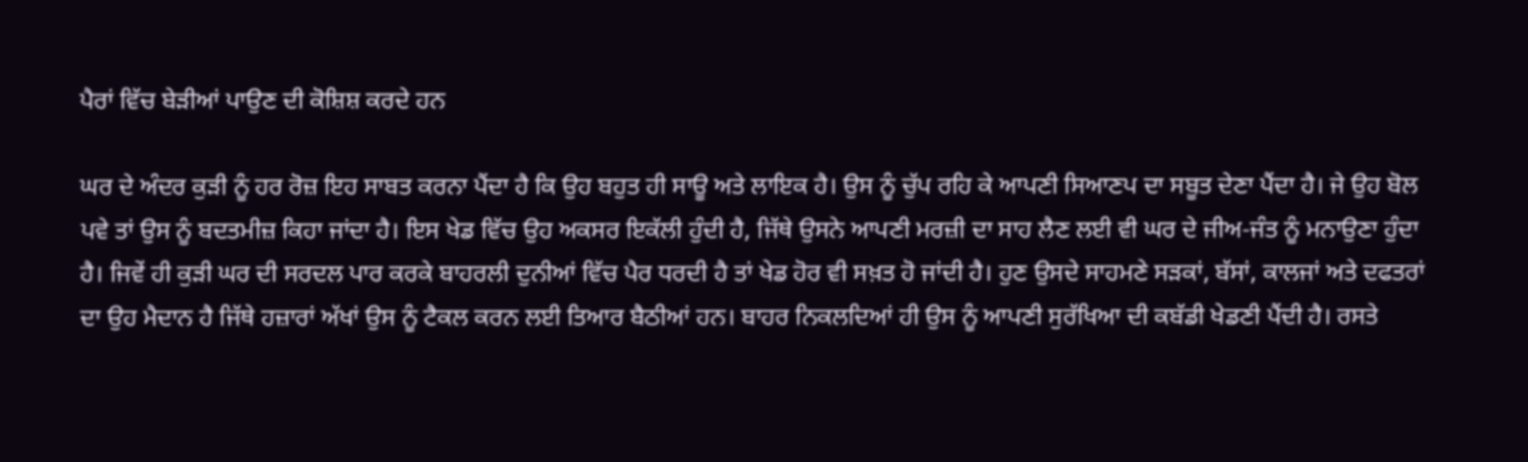ਪੈਰਾਂ ਵਿੱਚ ਬੇੜੀਆਂ ਪਾਉਣ ਦੀ ਕੋਸ਼ਿਸ਼ ਕਰਦੇ ਹਨ

ਘਰ ਦੇ ਅੰਦਰ ਕੁੜੀ ਨੂੰ ਹਰ ਰੋਜ਼ ਇਹ ਸਾਬਤ ਕਰਨਾ ਪੈਂਦਾ ਹੈ ਕਿ ਉਹ ਬਹੁਤ ਹੀ ਸਾਊ ਅਤੇ ਲਾਇਕ ਹੈ। ਉਸ ਨੂੰ ਚੁੱਪ ਰਹਿ ਕੇ ਆਪਣੀ ਸਿਆਣਪ ਦਾ ਸਬੂਤ ਦੇਣਾ ਪੈਂਦਾ ਹੈ। ਜੇ ਉਹ ਬੋਲ ਪਵੇ ਤਾਂ ਉਸ ਨੂੰ ਬਦਤਮੀਜ਼ ਕਿਹਾ ਜਾਂਦਾ ਹੈ। ਇਸ ਖੇਡ ਵਿੱਚ ਉਹ ਅਕਸਰ ਇਕੱਲੀ ਹੁੰਦੀ ਹੈ, ਜਿੱਥੇ ਉਸਨੇ ਆਪਣੀ ਮਰਜ਼ੀ ਦਾ ਸਾਹ ਲੈਣ ਲਈ ਵੀ ਘਰ ਦੇ ਜੀਅ-ਜੰਤ ਨੂੰ ਮਨਾਉਣਾ ਹੁੰਦਾ ਹੈ। ਜਿਵੇਂ ਹੀ ਕੁੜੀ ਘਰ ਦੀ ਸਰਦਲ ਪਾਰ ਕਰਕੇ ਬਾਹਰਲੀ ਦੁਨੀਆਂ ਵਿੱਚ ਪੈਰ ਧਰਦੀ ਹੈ ਤਾਂ ਖੇਡ ਹੋਰ ਵੀ ਸਖ਼ਤ ਹੋ ਜਾਂਦੀ ਹੈ। ਹੁਣ ਉਸਦੇ ਸਾਹਮਣੇ ਸੜਕਾਂ, ਬੱਸਾਂ, ਕਾਲਜਾਂ ਅਤੇ ਦਫਤਰਾਂ ਦਾ ਉਹ ਮੈਦਾਨ ਹੈ ਜਿੱਥੇ ਹਜ਼ਾਰਾਂ ਅੱਖਾਂ ਉਸ ਨੂੰ ਟੈਕਲ ਕਰਨ ਲਈ ਤਿਆਰ ਬੈਠੀਆਂ ਹਨ। ਬਾਹਰ ਨਿਕਲਦਿਆਂ ਹੀ ਉਸ ਨੂੰ ਆਪਣੀ ਸੁਰੱਖਿਆ ਦੀ ਕਬੱਡੀ ਖੇਡਣੀ ਪੈਂਦੀ ਹੈ। ਰਸਤੇ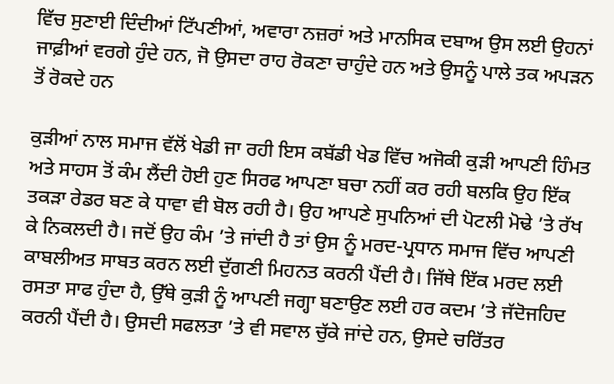ਵਿੱਚ ਸੁਣਾਈ ਦਿੰਦੀਆਂ ਟਿੱਪਣੀਆਂ, ਅਵਾਰਾ ਨਜ਼ਰਾਂ ਅਤੇ ਮਾਨਸਿਕ ਦਬਾਅ ਉਸ ਲਈ ਉਹਨਾਂ ਜਾਫ਼ੀਆਂ ਵਰਗੇ ਹੁੰਦੇ ਹਨ, ਜੋ ਉਸਦਾ ਰਾਹ ਰੋਕਣਾ ਚਾਹੁੰਦੇ ਹਨ ਅਤੇ ਉਸਨੂੰ ਪਾਲੇ ਤਕ ਅਪੜਨ ਤੋਂ ਰੋਕਦੇ ਹਨ

ਕੁੜੀਆਂ ਨਾਲ ਸਮਾਜ ਵੱਲੋਂ ਖੇਡੀ ਜਾ ਰਹੀ ਇਸ ਕਬੱਡੀ ਖੇਡ ਵਿੱਚ ਅਜੋਕੀ ਕੁੜੀ ਆਪਣੀ ਹਿੰਮਤ ਅਤੇ ਸਾਹਸ ਤੋਂ ਕੰਮ ਲੈਂਦੀ ਹੋਈ ਹੁਣ ਸਿਰਫ ਆਪਣਾ ਬਚਾ ਨਹੀਂ ਕਰ ਰਹੀ ਬਲਕਿ ਉਹ ਇੱਕ ਤਕੜਾ ਰੇਡਰ ਬਣ ਕੇ ਧਾਵਾ ਵੀ ਬੋਲ ਰਹੀ ਹੈ। ਉਹ ਆਪਣੇ ਸੁਪਨਿਆਂ ਦੀ ਪੋਟਲੀ ਮੋਢੇ ’ਤੇ ਰੱਖ ਕੇ ਨਿਕਲਦੀ ਹੈ। ਜਦੋਂ ਉਹ ਕੰਮ ’ਤੇ ਜਾਂਦੀ ਹੈ ਤਾਂ ਉਸ ਨੂੰ ਮਰਦ-ਪ੍ਰਧਾਨ ਸਮਾਜ ਵਿੱਚ ਆਪਣੀ ਕਾਬਲੀਅਤ ਸਾਬਤ ਕਰਨ ਲਈ ਦੁੱਗਣੀ ਮਿਹਨਤ ਕਰਨੀ ਪੈਂਦੀ ਹੈ। ਜਿੱਥੇ ਇੱਕ ਮਰਦ ਲਈ ਰਸਤਾ ਸਾਫ ਹੁੰਦਾ ਹੈ, ਉੱਥੇ ਕੁੜੀ ਨੂੰ ਆਪਣੀ ਜਗ੍ਹਾ ਬਣਾਉਣ ਲਈ ਹਰ ਕਦਮ ’ਤੇ ਜੱਦੋਜਹਿਦ ਕਰਨੀ ਪੈਂਦੀ ਹੈ। ਉਸਦੀ ਸਫਲਤਾ ’ਤੇ ਵੀ ਸਵਾਲ ਚੁੱਕੇ ਜਾਂਦੇ ਹਨ, ਉਸਦੇ ਚਰਿੱਤਰ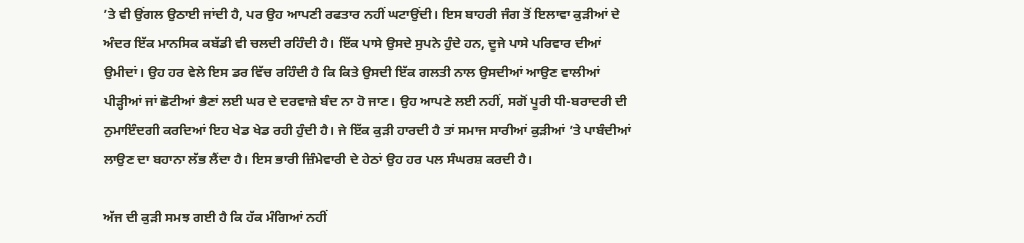’ਤੇ ਵੀ ਉਂਗਲ ਉਠਾਈ ਜਾਂਦੀ ਹੈ, ਪਰ ਉਹ ਆਪਣੀ ਰਫਤਾਰ ਨਹੀਂ ਘਟਾਉਂਦੀ। ਇਸ ਬਾਹਰੀ ਜੰਗ ਤੋਂ ਇਲਾਵਾ ਕੁੜੀਆਂ ਦੇ ਅੰਦਰ ਇੱਕ ਮਾਨਸਿਕ ਕਬੱਡੀ ਵੀ ਚਲਦੀ ਰਹਿੰਦੀ ਹੈ। ਇੱਕ ਪਾਸੇ ਉਸਦੇ ਸੁਪਨੇ ਹੁੰਦੇ ਹਨ, ਦੂਜੇ ਪਾਸੇ ਪਰਿਵਾਰ ਦੀਆਂ ਉਮੀਦਾਂ। ਉਹ ਹਰ ਵੇਲੇ ਇਸ ਡਰ ਵਿੱਚ ਰਹਿੰਦੀ ਹੈ ਕਿ ਕਿਤੇ ਉਸਦੀ ਇੱਕ ਗਲਤੀ ਨਾਲ ਉਸਦੀਆਂ ਆਉਣ ਵਾਲੀਆਂ ਪੀੜ੍ਹੀਆਂ ਜਾਂ ਛੋਟੀਆਂ ਭੈਣਾਂ ਲਈ ਘਰ ਦੇ ਦਰਵਾਜ਼ੇ ਬੰਦ ਨਾ ਹੋ ਜਾਣ। ਉਹ ਆਪਣੇ ਲਈ ਨਹੀਂ, ਸਗੋਂ ਪੂਰੀ ਧੀ-ਬਰਾਦਰੀ ਦੀ ਨੁਮਾਇੰਦਗੀ ਕਰਦਿਆਂ ਇਹ ਖੇਡ ਖੇਡ ਰਹੀ ਹੁੰਦੀ ਹੈ। ਜੇ ਇੱਕ ਕੁੜੀ ਹਾਰਦੀ ਹੈ ਤਾਂ ਸਮਾਜ ਸਾਰੀਆਂ ਕੁੜੀਆਂ ’ਤੇ ਪਾਬੰਦੀਆਂ ਲਾਉਣ ਦਾ ਬਹਾਨਾ ਲੱਭ ਲੈਂਦਾ ਹੈ। ਇਸ ਭਾਰੀ ਜ਼ਿੰਮੇਵਾਰੀ ਦੇ ਹੇਠਾਂ ਉਹ ਹਰ ਪਲ ਸੰਘਰਸ਼ ਕਰਦੀ ਹੈ।

ਅੱਜ ਦੀ ਕੁੜੀ ਸਮਝ ਗਈ ਹੈ ਕਿ ਹੱਕ ਮੰਗਿਆਂ ਨਹੀਂ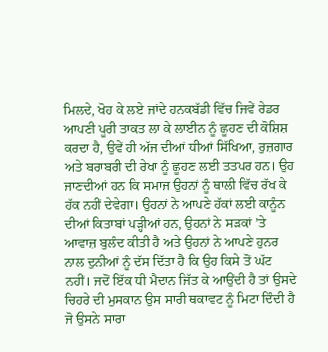ਮਿਲਦੇ, ਖੋਹ ਕੇ ਲਏ ਜਾਂਦੇ ਹਨਕਬੱਡੀ ਵਿੱਚ ਜਿਵੇਂ ਰੇਡਰ ਆਪਣੀ ਪੂਰੀ ਤਾਕਤ ਲਾ ਕੇ ਲਾਈਨ ਨੂੰ ਛੂਹਣ ਦੀ ਕੋਸ਼ਿਸ਼ ਕਰਦਾ ਹੈ, ਉਵੇਂ ਹੀ ਅੱਜ ਦੀਆਂ ਧੀਆਂ ਸਿੱਖਿਆ, ਰੁਜ਼ਗਾਰ ਅਤੇ ਬਰਾਬਰੀ ਦੀ ਰੇਖਾ ਨੂੰ ਛੂਹਣ ਲਈ ਤਤਪਰ ਹਨ। ਉਹ ਜਾਣਦੀਆਂ ਹਨ ਕਿ ਸਮਾਜ ਉਹਨਾਂ ਨੂੰ ਥਾਲੀ ਵਿੱਚ ਰੱਖ ਕੇ ਹੱਕ ਨਹੀਂ ਦੇਵੇਗਾ। ਉਹਨਾਂ ਨੇ ਆਪਣੇ ਹੱਕਾਂ ਲਈ ਕਾਨੂੰਨ ਦੀਆਂ ਕਿਤਾਬਾਂ ਪੜ੍ਹੀਆਂ ਹਨ, ਉਹਨਾਂ ਨੇ ਸੜਕਾਂ ’ਤੇ ਆਵਾਜ਼ ਬੁਲੰਦ ਕੀਤੀ ਹੈ ਅਤੇ ਉਹਨਾਂ ਨੇ ਆਪਣੇ ਹੁਨਰ ਨਾਲ ਦੁਨੀਆਂ ਨੂੰ ਦੱਸ ਦਿੱਤਾ ਹੈ ਕਿ ਉਹ ਕਿਸੇ ਤੋਂ ਘੱਟ ਨਹੀਂ। ਜਦੋਂ ਇੱਕ ਧੀ ਮੈਦਾਨ ਜਿੱਤ ਕੇ ਆਉਂਦੀ ਹੈ ਤਾਂ ਉਸਦੇ ਚਿਹਰੇ ਦੀ ਮੁਸਕਾਨ ਉਸ ਸਾਰੀ ਥਕਾਵਟ ਨੂੰ ਮਿਟਾ ਦਿੰਦੀ ਹੈ ਜੋ ਉਸਨੇ ਸਾਰਾ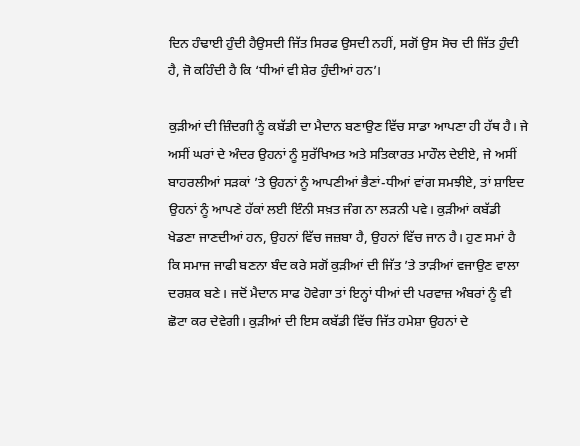ਦਿਨ ਹੰਢਾਈ ਹੁੰਦੀ ਹੈਉਸਦੀ ਜਿੱਤ ਸਿਰਫ ਉਸਦੀ ਨਹੀਂ, ਸਗੋਂ ਉਸ ਸੋਚ ਦੀ ਜਿੱਤ ਹੁੰਦੀ ਹੈ, ਜੋ ਕਹਿੰਦੀ ਹੈ ਕਿ ‘ਧੀਆਂ ਵੀ ਸ਼ੇਰ ਹੁੰਦੀਆਂ ਹਨ’।

ਕੁੜੀਆਂ ਦੀ ਜ਼ਿੰਦਗੀ ਨੂੰ ਕਬੱਡੀ ਦਾ ਮੈਦਾਨ ਬਣਾਉਣ ਵਿੱਚ ਸਾਡਾ ਆਪਣਾ ਹੀ ਹੱਥ ਹੈ। ਜੇ ਅਸੀਂ ਘਰਾਂ ਦੇ ਅੰਦਰ ਉਹਨਾਂ ਨੂੰ ਸੁਰੱਖਿਅਤ ਅਤੇ ਸਤਿਕਾਰਤ ਮਾਹੌਲ ਦੇਈਏ, ਜੇ ਅਸੀਂ ਬਾਹਰਲੀਆਂ ਸੜਕਾਂ ’ਤੇ ਉਹਨਾਂ ਨੂੰ ਆਪਣੀਆਂ ਭੈਣਾਂ-ਧੀਆਂ ਵਾਂਗ ਸਮਝੀਏ, ਤਾਂ ਸ਼ਾਇਦ ਉਹਨਾਂ ਨੂੰ ਆਪਣੇ ਹੱਕਾਂ ਲਈ ਇੰਨੀ ਸਖ਼ਤ ਜੰਗ ਨਾ ਲੜਨੀ ਪਵੇ। ਕੁੜੀਆਂ ਕਬੱਡੀ ਖੇਡਣਾ ਜਾਣਦੀਆਂ ਹਨ, ਉਹਨਾਂ ਵਿੱਚ ਜਜ਼ਬਾ ਹੈ, ਉਹਨਾਂ ਵਿੱਚ ਜਾਨ ਹੈ। ਹੁਣ ਸਮਾਂ ਹੈ ਕਿ ਸਮਾਜ ਜਾਫੀ ਬਣਨਾ ਬੰਦ ਕਰੇ ਸਗੋਂ ਕੁੜੀਆਂ ਦੀ ਜਿੱਤ ’ਤੇ ਤਾੜੀਆਂ ਵਜਾਉਣ ਵਾਲਾ ਦਰਸ਼ਕ ਬਣੇ। ਜਦੋਂ ਮੈਦਾਨ ਸਾਫ ਹੋਵੇਗਾ ਤਾਂ ਇਨ੍ਹਾਂ ਧੀਆਂ ਦੀ ਪਰਵਾਜ਼ ਅੰਬਰਾਂ ਨੂੰ ਵੀ ਛੋਟਾ ਕਰ ਦੇਵੇਗੀ। ਕੁੜੀਆਂ ਦੀ ਇਸ ਕਬੱਡੀ ਵਿੱਚ ਜਿੱਤ ਹਮੇਸ਼ਾ ਉਹਨਾਂ ਦੇ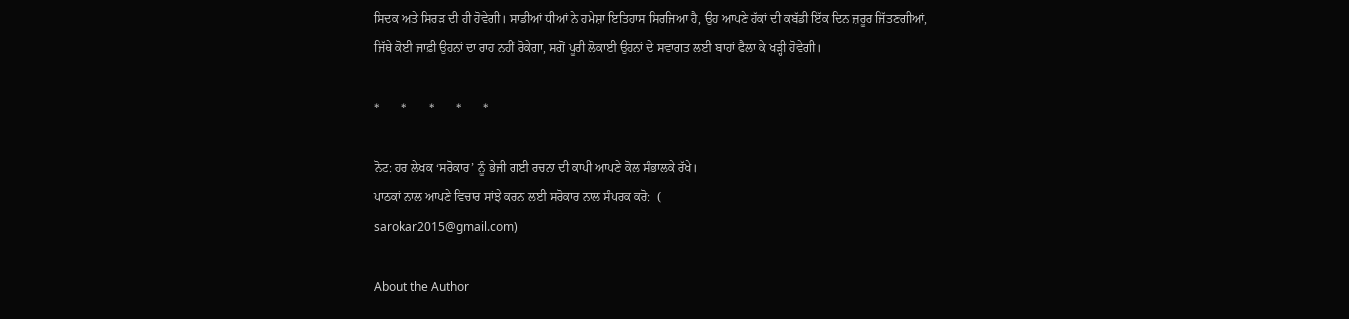ਸਿਦਕ ਅਤੇ ਸਿਰੜ ਦੀ ਹੀ ਹੋਵੇਗੀ। ਸਾਡੀਆਂ ਧੀਆਂ ਨੇ ਹਮੇਸ਼ਾ ਇਤਿਹਾਸ ਸਿਰਜਿਆ ਹੈ, ਉਹ ਆਪਣੇ ਹੱਕਾਂ ਦੀ ਕਬੱਡੀ ਇੱਕ ਦਿਨ ਜ਼ਰੂਰ ਜਿੱਤਣਗੀਆਂ, ਜਿੱਥੇ ਕੋਈ ਜਾਫ਼ੀ ਉਹਨਾਂ ਦਾ ਰਾਹ ਨਹੀਂ ਰੋਕੇਗਾ, ਸਗੋਂ ਪੂਰੀ ਲੋਕਾਈ ਉਹਨਾਂ ਦੇ ਸਵਾਗਤ ਲਈ ਬਾਹਾਂ ਫੈਲਾ ਕੇ ਖੜ੍ਹੀ ਹੋਵੇਗੀ।

*       *       *       *       *

ਨੋਟ: ਹਰ ਲੇਖਕ ‘ਸਰੋਕਾਰ’ ਨੂੰ ਭੇਜੀ ਗਈ ਰਚਨਾ ਦੀ ਕਾਪੀ ਆਪਣੇ ਕੋਲ ਸੰਭਾਲਕੇ ਰੱਖੇ।
ਪਾਠਕਾਂ ਨਾਲ ਆਪਣੇ ਵਿਚਾਰ ਸਾਂਝੇ ਕਰਨ ਲਈ ਸਰੋਕਾਰ ਨਾਲ ਸੰਪਰਕ ਕਰੋ:  (
sarokar2015@gmail.com)

About the Author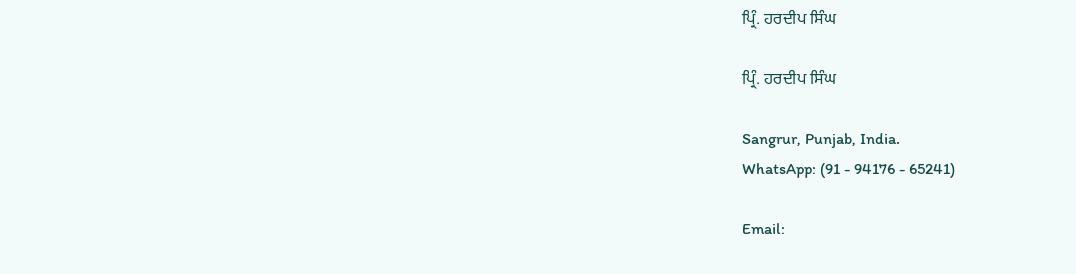ਪ੍ਰਿੰ. ਹਰਦੀਪ ਸਿੰਘ

ਪ੍ਰਿੰ. ਹਰਦੀਪ ਸਿੰਘ

Sangrur, Punjab, India.
WhatsApp: (91 - 94176 - 65241)

Email: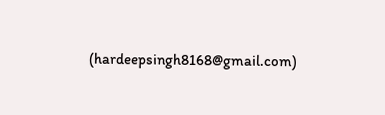(hardeepsingh8168@gmail.com)